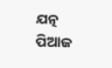ଯତ୍ନ
ପିଆଜ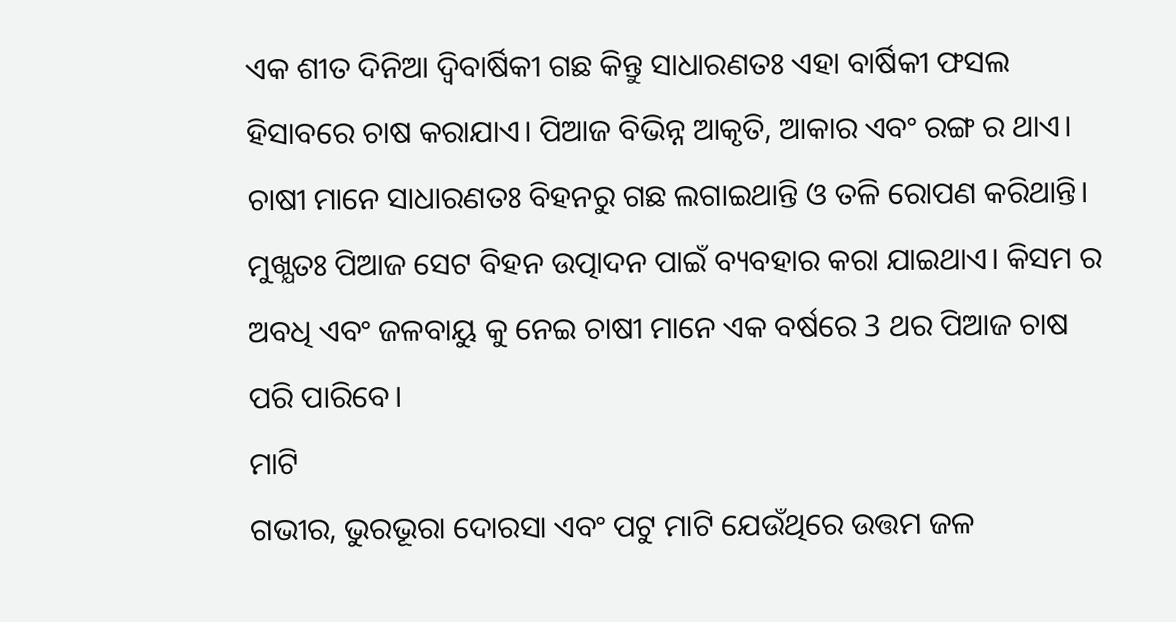ଏକ ଶୀତ ଦିନିଆ ଦ୍ଵିବାର୍ଷିକୀ ଗଛ କିନ୍ତୁ ସାଧାରଣତଃ ଏହା ବାର୍ଷିକୀ ଫସଲ ହିସାବରେ ଚାଷ କରାଯାଏ। ପିଆଜ ବିଭିନ୍ନ ଆକୃତି, ଆକାର ଏବଂ ରଙ୍ଗ ର ଥାଏ। ଚାଷୀ ମାନେ ସାଧାରଣତଃ ବିହନରୁ ଗଛ ଲଗାଇଥାନ୍ତି ଓ ତଳି ରୋପଣ କରିଥାନ୍ତି। ମୁଖ୍ଯତଃ ପିଆଜ ସେଟ ବିହନ ଉତ୍ପାଦନ ପାଇଁ ବ୍ୟବହାର କରା ଯାଇଥାଏ। କିସମ ର ଅବଧି ଏବଂ ଜଳବାୟୁ କୁ ନେଇ ଚାଷୀ ମାନେ ଏକ ବର୍ଷରେ 3 ଥର ପିଆଜ ଚାଷ ପରି ପାରିବେ।
ମାଟି
ଗଭୀର, ଭୁରଭୂରା ଦୋରସା ଏବଂ ପଟୁ ମାଟି ଯେଉଁଥିରେ ଉତ୍ତମ ଜଳ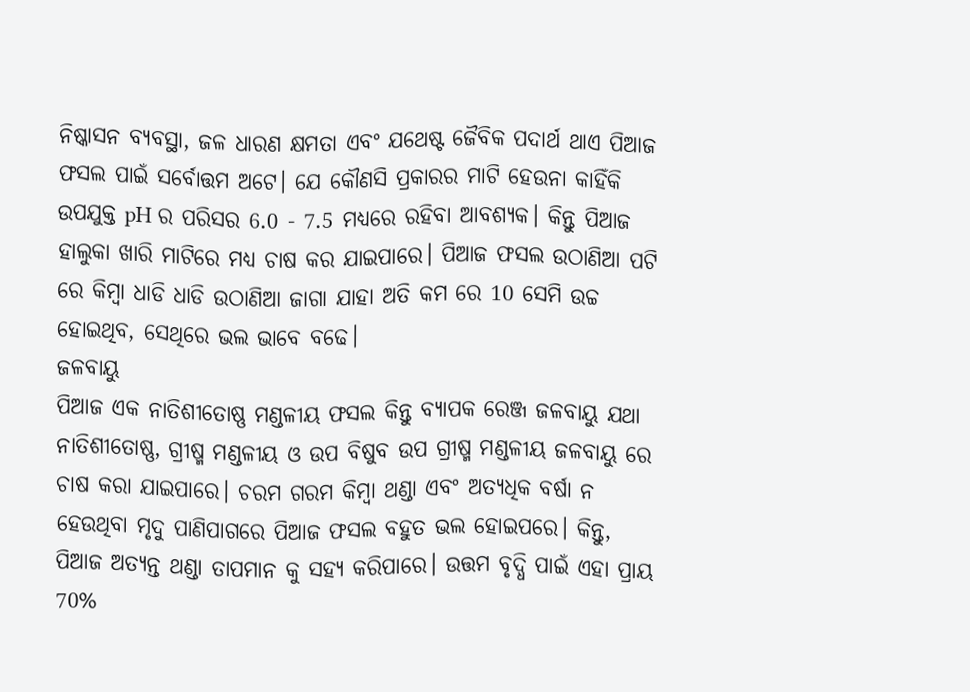ନିଷ୍କାସନ ବ୍ୟବସ୍ଥା, ଜଳ ଧାରଣ କ୍ଷମତା ଏବଂ ଯଥେଷ୍ଟ ଜୈବିକ ପଦାର୍ଥ ଥାଏ ପିଆଜ ଫସଲ ପାଇଁ ସର୍ବୋତ୍ତମ ଅଟେ। ଯେ କୌଣସି ପ୍ରକାରର ମାଟି ହେଉନା କାହିଁକି ଉପଯୁକ୍ତ pH ର ପରିସର 6.0 - 7.5 ମଧ୍ୟରେ ରହିବା ଆବଶ୍ୟକ। କିନ୍ତୁ ପିଆଜ ହାଲୁକା ଖାରି ମାଟିରେ ମଧ୍ୟ ଚାଷ କର ଯାଇପାରେ। ପିଆଜ ଫସଲ ଉଠାଣିଆ ପଟି ରେ କିମ୍ବା ଧାଡି ଧାଡି ଉଠାଣିଆ ଜାଗା ଯାହା ଅତି କମ ରେ 10 ସେମି ଉଚ୍ଚ ହୋଇଥିବ, ସେଥିରେ ଭଲ ଭାବେ ବଢେ।
ଜଳବାୟୁ
ପିଆଜ ଏକ ନାତିଶୀତୋଷ୍ଣ ମଣ୍ଡଳୀୟ ଫସଲ କିନ୍ତୁ ବ୍ୟାପକ ରେଞ୍ଜ ଜଳବାୟୁ ଯଥା ନାତିଶୀତୋଷ୍ଣ, ଗ୍ରୀଷ୍ମ ମଣ୍ଡଳୀୟ ଓ ଉପ ବିଷୁବ ଉପ ଗ୍ରୀଷ୍ମ ମଣ୍ଡଳୀୟ ଜଳବାୟୁ ରେ ଚାଷ କରା ଯାଇପାରେ। ଚରମ ଗରମ କିମ୍ବା ଥଣ୍ଡା ଏବଂ ଅତ୍ୟଧିକ ବର୍ଷା ନ ହେଉଥିବା ମୃଦୁ ପାଣିପାଗରେ ପିଆଜ ଫସଲ ବହୁତ ଭଲ ହୋଇପରେ। କିନ୍ତୁ, ପିଆଜ ଅତ୍ୟନ୍ତ ଥଣ୍ଡା ତାପମାନ କୁ ସହ୍ୟ କରିପାରେ। ଉତ୍ତମ ବୃଦ୍ଧି ପାଇଁ ଏହା ପ୍ରାୟ 70%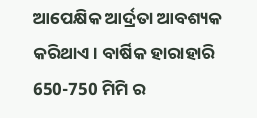ଆପେକ୍ଷିକ ଆର୍ଦ୍ରତା ଆବଶ୍ୟକ କରିଥାଏ। ବାର୍ଷିକ ହାରାହାରି 650-750 ମିମି ର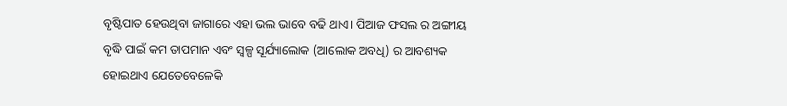ବୃଷ୍ଟିପାତ ହେଉଥିବା ଜାଗାରେ ଏହା ଭଲ ଭାବେ ବଢି ଥାଏ। ପିଆଜ ଫସଲ ର ଅଙ୍ଗୀୟ ବୃଦ୍ଧି ପାଇଁ କମ ତାପମାନ ଏବଂ ସ୍ୱଳ୍ପ ସୂର୍ଯ୍ୟାଲୋକ (ଆଲୋକ ଅବଧି) ର ଆବଶ୍ୟକ ହୋଇଥାଏ ଯେତେବେଳେକି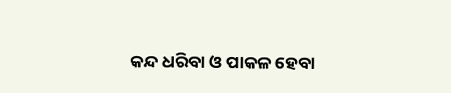କନ୍ଦ ଧରିବା ଓ ପାକଳ ହେବା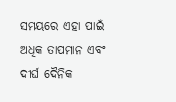ସମୟରେ ଏହା ପାଇଁ ଅଧିକ ତାପମାନ ଏବଂ ଦୀର୍ଘ ଦୈନିକ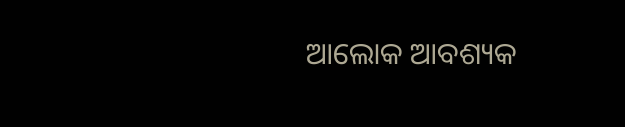ଆଲୋକ ଆବଶ୍ୟକ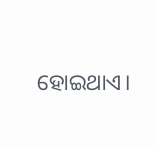ହୋଇଥାଏ।